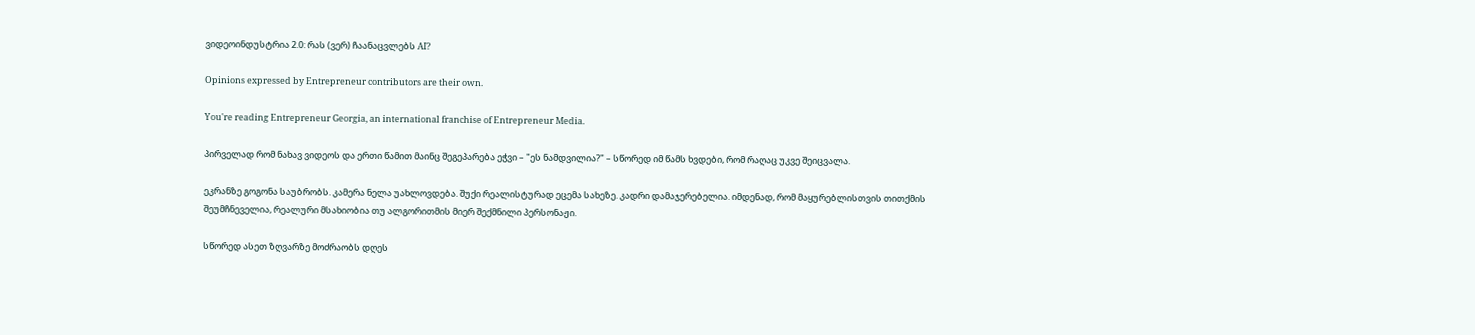ვიდეოინდუსტრია 2.0: რას (ვერ) ჩაანაცვლებს AI?

Opinions expressed by Entrepreneur contributors are their own.

You're reading Entrepreneur Georgia, an international franchise of Entrepreneur Media.

პირველად რომ ნახავ ვიდეოს და ერთი წამით მაინც შეგეპარება ეჭვი – "ეს ნამდვილია?" – სწორედ იმ წამს ხვდები, რომ რაღაც უკვე შეიცვალა.

ეკრანზე გოგონა საუბრობს. კამერა ნელა უახლოვდება. შუქი რეალისტურად ეცემა სახეზე. კადრი დამაჯერებელია. იმდენად, რომ მაყურებლისთვის თითქმის შეუმჩნეველია, რეალური მსახიობია თუ ალგორითმის მიერ შექმნილი პერსონაჟი.

სწორედ ასეთ ზღვარზე მოძრაობს დღეს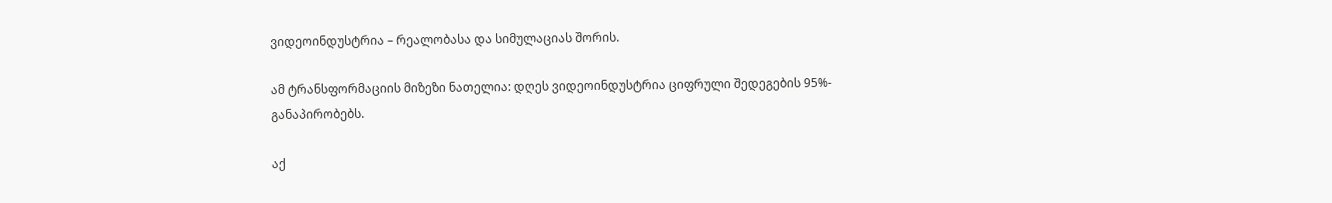ვიდეოინდუსტრია – რეალობასა და სიმულაციას შორის.

ამ ტრანსფორმაციის მიზეზი ნათელია: დღეს ვიდეოინდუსტრია ციფრული შედეგების 95%- განაპირობებს.

აქ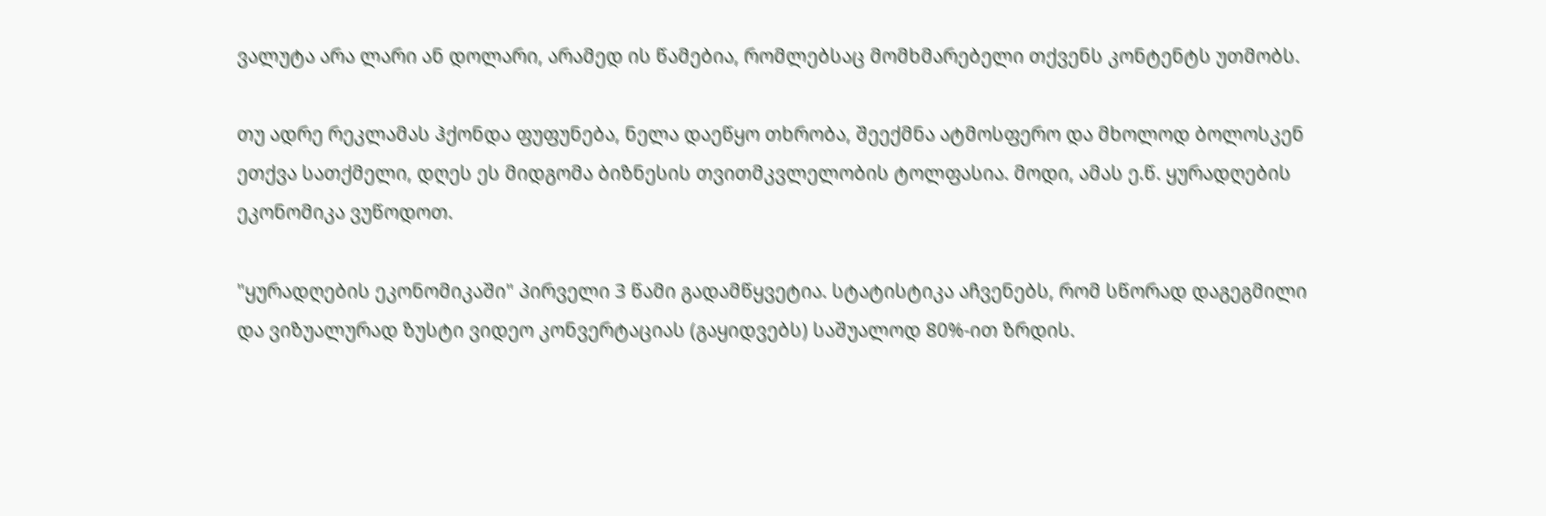ვალუტა არა ლარი ან დოლარი, არამედ ის წამებია, რომლებსაც მომხმარებელი თქვენს კონტენტს უთმობს.

თუ ადრე რეკლამას ჰქონდა ფუფუნება, ნელა დაეწყო თხრობა, შეექმნა ატმოსფერო და მხოლოდ ბოლოსკენ ეთქვა სათქმელი, დღეს ეს მიდგომა ბიზნესის თვითმკვლელობის ტოლფასია. მოდი, ამას ე.წ. ყურადღების ეკონომიკა ვუწოდოთ.

"ყურადღების ეკონომიკაში" პირველი 3 წამი გადამწყვეტია. სტატისტიკა აჩვენებს, რომ სწორად დაგეგმილი და ვიზუალურად ზუსტი ვიდეო კონვერტაციას (გაყიდვებს) საშუალოდ 80%-ით ზრდის.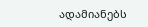ადამიანებს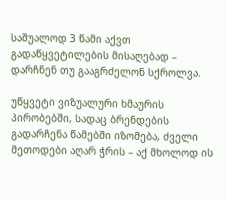საშუალოდ 3 წამი აქვთ გადაწყვეტილების მისაღებად – დარჩნენ თუ გააგრძელონ სქროლვა.

უწყვეტი ვიზუალური ხმაურის პირობებში, სადაც ბრენდების გადარჩენა წამებში იზომება, ძველი მეთოდები აღარ ჭრის – აქ მხოლოდ ის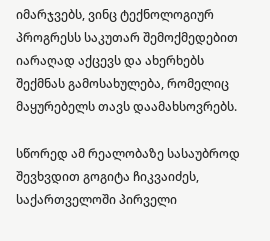იმარჯვებს, ვინც ტექნოლოგიურ პროგრესს საკუთარ შემოქმედებით იარაღად აქცევს და ახერხებს შექმნას გამოსახულება, რომელიც მაყურებელს თავს დაამახსოვრებს.

სწორედ ამ რეალობაზე სასაუბროდ შევხვდით გოგიტა ჩიკვაიძეს, საქართველოში პირველი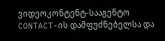ვიდეოკონტენტ-სააგენტო CONTACT-ის დამფუძნებელსა და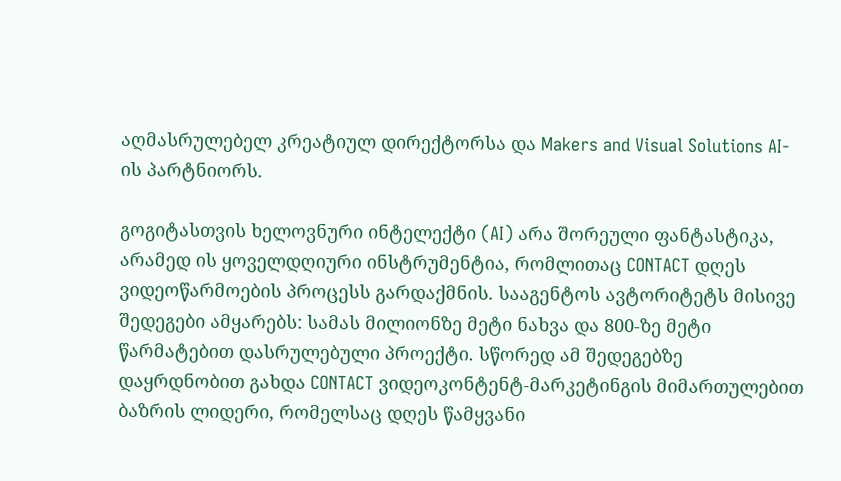აღმასრულებელ კრეატიულ დირექტორსა და Makers and Visual Solutions AI-ის პარტნიორს.

გოგიტასთვის ხელოვნური ინტელექტი (AI) არა შორეული ფანტასტიკა, არამედ ის ყოველდღიური ინსტრუმენტია, რომლითაც CONTACT დღეს ვიდეოწარმოების პროცესს გარდაქმნის. სააგენტოს ავტორიტეტს მისივე შედეგები ამყარებს: სამას მილიონზე მეტი ნახვა და 800-ზე მეტი წარმატებით დასრულებული პროექტი. სწორედ ამ შედეგებზე დაყრდნობით გახდა CONTACT ვიდეოკონტენტ-მარკეტინგის მიმართულებით ბაზრის ლიდერი, რომელსაც დღეს წამყვანი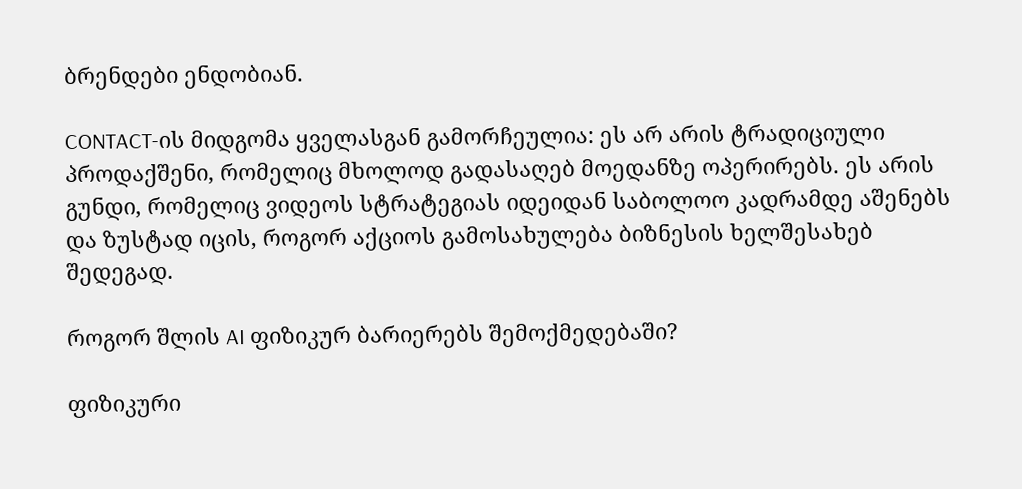ბრენდები ენდობიან.

CONTACT-ის მიდგომა ყველასგან გამორჩეულია: ეს არ არის ტრადიციული პროდაქშენი, რომელიც მხოლოდ გადასაღებ მოედანზე ოპერირებს. ეს არის გუნდი, რომელიც ვიდეოს სტრატეგიას იდეიდან საბოლოო კადრამდე აშენებს და ზუსტად იცის, როგორ აქციოს გამოსახულება ბიზნესის ხელშესახებ შედეგად.

როგორ შლის AI ფიზიკურ ბარიერებს შემოქმედებაში?

ფიზიკური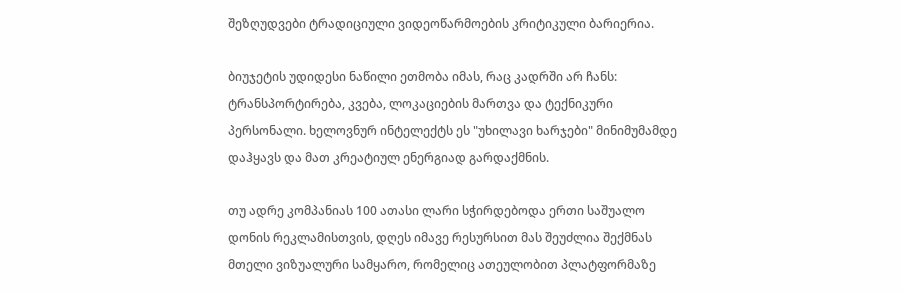შეზღუდვები ტრადიციული ვიდეოწარმოების კრიტიკული ბარიერია.

ბიუჯეტის უდიდესი ნაწილი ეთმობა იმას, რაც კადრში არ ჩანს: ტრანსპორტირება, კვება, ლოკაციების მართვა და ტექნიკური პერსონალი. ხელოვნურ ინტელექტს ეს "უხილავი ხარჯები" მინიმუმამდე დაჰყავს და მათ კრეატიულ ენერგიად გარდაქმნის.

თუ ადრე კომპანიას 100 ათასი ლარი სჭირდებოდა ერთი საშუალო დონის რეკლამისთვის, დღეს იმავე რესურსით მას შეუძლია შექმნას მთელი ვიზუალური სამყარო, რომელიც ათეულობით პლატფორმაზე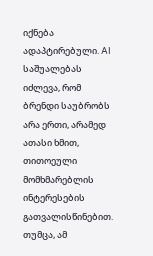იქნება ადაპტირებული. AI საშუალებას იძლევა, რომ ბრენდი საუბრობს არა ერთი, არამედ ათასი ხმით, თითოეული მომხმარებლის ინტერესების გათვალისწინებით. თუმცა, ამ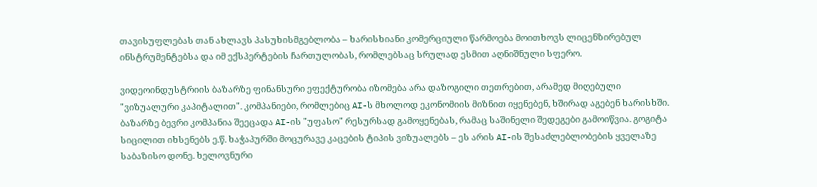თავისუფლებას თან ახლავს პასუხისმგებლობა – ხარისხიანი კომერციული წარმოება მოითხოვს ლიცენზირებულ ინსტრუმენტებსა და იმ ექსპერტების ჩართულობას, რომლებსაც სრულად ესმით აღნიშნული სფერო.

ვიდეოინდუსტრიის ბაზარზე ფინანსური ეფექტურობა იზომება არა დაზოგილი თეთრებით, არამედ მიღებული "ვიზუალური კაპიტალით". კომპანიები, რომლებიც AI-ს მხოლოდ ეკონომიის მიზნით იყენებენ, ხშირად აგებენ ხარისხში. ბაზარზე ბევრი კომპანია შეეცადა AI-ის "უფასო" რესურსად გამოყენებას, რამაც საშინელი შედეგები გამოიწვია. გოგიტა სიცილით იხსენებს ე.წ. ხაჭაპურში მოცურავე კაცების ტიპის ვიზუალებს – ეს არის AI-ის შესაძლებლობების ყველაზე საბაზისო დონე. ხელოვნური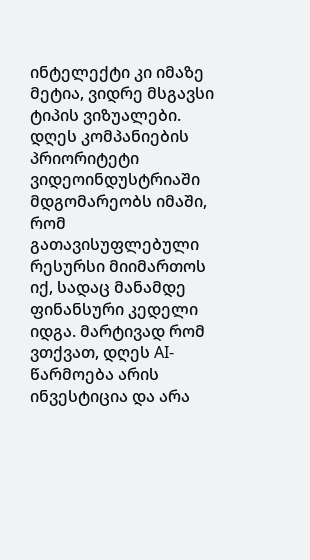ინტელექტი კი იმაზე მეტია, ვიდრე მსგავსი ტიპის ვიზუალები. დღეს კომპანიების პრიორიტეტი ვიდეოინდუსტრიაში მდგომარეობს იმაში, რომ გათავისუფლებული რესურსი მიიმართოს იქ, სადაც მანამდე ფინანსური კედელი იდგა. მარტივად რომ ვთქვათ, დღეს AI-წარმოება არის ინვესტიცია და არა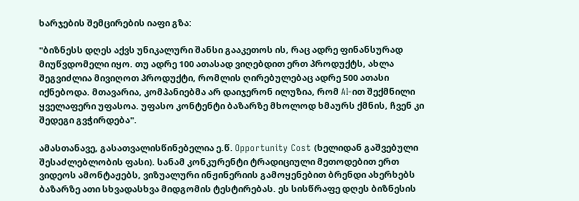ხარჯების შემცირების იაფი გზა:

"ბიზნესს დღეს აქვს უნიკალური შანსი გააკეთოს ის, რაც ადრე ფინანსურად მიუწვდომელი იყო. თუ ადრე 100 ათასად ვიღებდით ერთ პროდუქტს, ახლა შეგვიძლია მივიღოთ პროდუქტი, რომლის ღირებულებაც ადრე 500 ათასი იქნებოდა. მთავარია, კომპანიებმა არ დაიჯერონ ილუზია, რომ AI-ით შექმნილი ყველაფერი უფასოა. უფასო კონტენტი ბაზარზე მხოლოდ ხმაურს ქმნის, ჩვენ კი შედეგი გვჭირდება".

ამასთანავე, გასათვალისწინებელია ე.წ. Opportunity Cost (ხელიდან გაშვებული შესაძლებლობის ფასი). სანამ კონკურენტი ტრადიციული მეთოდებით ერთ ვიდეოს ამონტაჟებს, ვიზუალური ინჟინერიის გამოყენებით ბრენდი ახერხებს ბაზარზე ათი სხვადასხვა მიდგომის ტესტირებას. ეს სისწრაფე დღეს ბიზნესის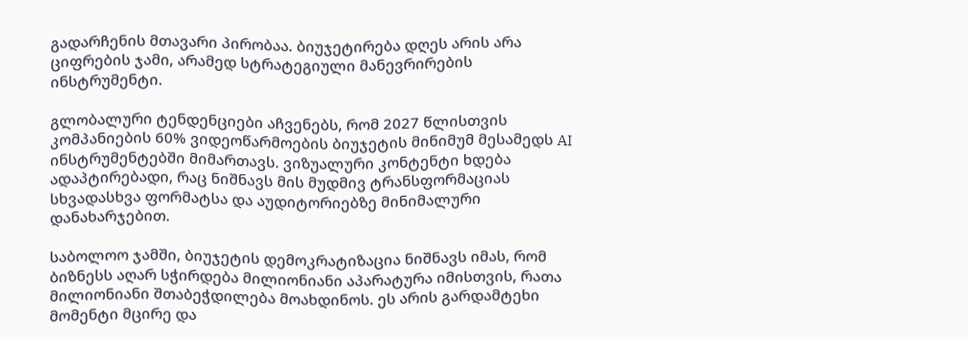გადარჩენის მთავარი პირობაა. ბიუჯეტირება დღეს არის არა ციფრების ჯამი, არამედ სტრატეგიული მანევრირების ინსტრუმენტი.

გლობალური ტენდენციები აჩვენებს, რომ 2027 წლისთვის კომპანიების 60% ვიდეოწარმოების ბიუჯეტის მინიმუმ მესამედს AI ინსტრუმენტებში მიმართავს. ვიზუალური კონტენტი ხდება ადაპტირებადი, რაც ნიშნავს მის მუდმივ ტრანსფორმაციას სხვადასხვა ფორმატსა და აუდიტორიებზე მინიმალური დანახარჯებით.

საბოლოო ჯამში, ბიუჯეტის დემოკრატიზაცია ნიშნავს იმას, რომ ბიზნესს აღარ სჭირდება მილიონიანი აპარატურა იმისთვის, რათა მილიონიანი შთაბეჭდილება მოახდინოს. ეს არის გარდამტეხი მომენტი მცირე და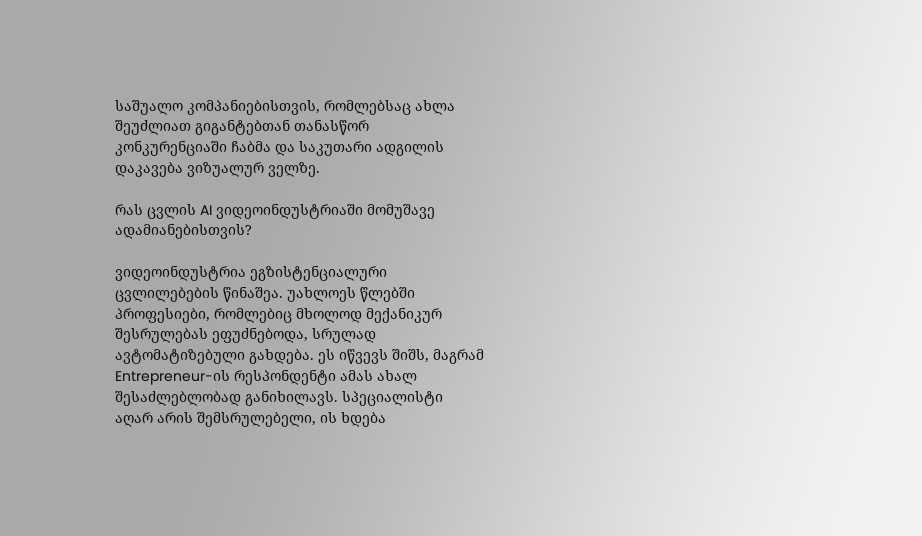საშუალო კომპანიებისთვის, რომლებსაც ახლა შეუძლიათ გიგანტებთან თანასწორ კონკურენციაში ჩაბმა და საკუთარი ადგილის დაკავება ვიზუალურ ველზე.

რას ცვლის AI ვიდეოინდუსტრიაში მომუშავე ადამიანებისთვის?

ვიდეოინდუსტრია ეგზისტენციალური ცვლილებების წინაშეა. უახლოეს წლებში პროფესიები, რომლებიც მხოლოდ მექანიკურ შესრულებას ეფუძნებოდა, სრულად ავტომატიზებული გახდება. ეს იწვევს შიშს, მაგრამ Entrepreneur-ის რესპონდენტი ამას ახალ შესაძლებლობად განიხილავს. სპეციალისტი აღარ არის შემსრულებელი, ის ხდება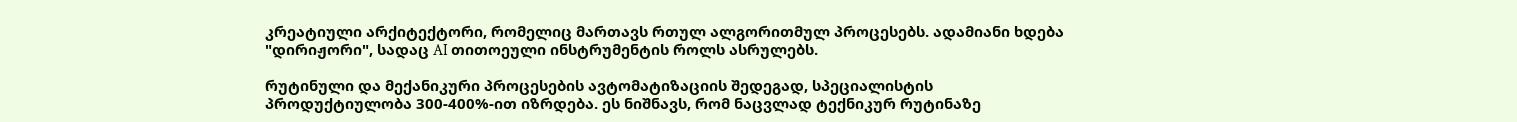კრეატიული არქიტექტორი, რომელიც მართავს რთულ ალგორითმულ პროცესებს. ადამიანი ხდება "დირიჟორი", სადაც AI თითოეული ინსტრუმენტის როლს ასრულებს.

რუტინული და მექანიკური პროცესების ავტომატიზაციის შედეგად, სპეციალისტის პროდუქტიულობა 300-400%-ით იზრდება. ეს ნიშნავს, რომ ნაცვლად ტექნიკურ რუტინაზე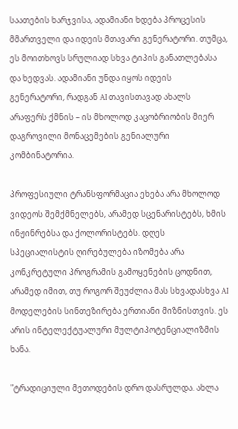საათების ხარჯვისა, ადამიანი ხდება პროცესის მმართველი და იდეის მთავარი გენერატორი. თუმცა, ეს მოითხოვს სრულიად სხვა ტიპის განათლებასა და ხედვას. ადამიანი უნდა იყოს იდეის გენერატორი, რადგან AI თავისთავად ახალს არაფერს ქმნის – ის მხოლოდ კაცობრიობის მიერ დაგროვილი მონაცემების გენიალური კომბინატორია.

პროფესიული ტრანსფორმაცია ეხება არა მხოლოდ ვიდეოს შემქმნელებს, არამედ სცენარისტებს, ხმის ინჟინრებსა და ქოლორისტებს. დღეს სპეციალისტის ღირებულება იზომება არა კონკრეტული პროგრამის გამოყენების ცოდნით, არამედ იმით, თუ როგორ შეუძლია მას სხვადასხვა AI მოდელების სინთეზირება ერთიანი მიზნისთვის. ეს არის ინტელექტუალური მულტიპოტენციალიზმის ხანა.

"ტრადიციული მეთოდების დრო დასრულდა. ახლა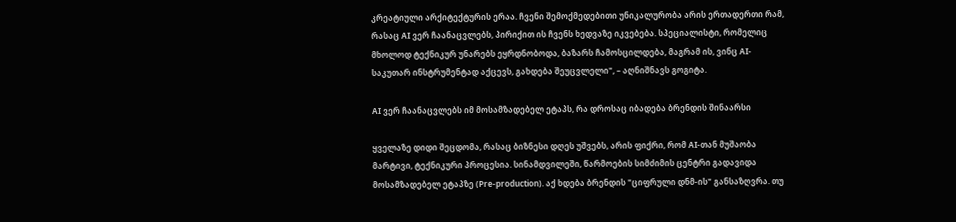კრეატიული არქიტექტურის ერაა. ჩვენი შემოქმედებითი უნიკალურობა არის ერთადერთი რამ, რასაც AI ვერ ჩაანაცვლებს, პირიქით ის ჩვენს ხედვაზე იკვებება. სპეციალისტი, რომელიც მხოლოდ ტექნიკურ უნარებს ეყრდნობოდა, ბაზარს ჩამოსცილდება, მაგრამ ის, ვინც AI- საკუთარ ინსტრუმენტად აქცევს, გახდება შეუცვლელი", – აღნიშნავს გოგიტა.

AI ვერ ჩაანაცვლებს იმ მოსამზადებელ ეტაპს, რა დროსაც იბადება ბრენდის შინაარსი

ყველაზე დიდი შეცდომა, რასაც ბიზნესი დღეს უშვებს, არის ფიქრი, რომ AI-თან მუშაობა მარტივი, ტექნიკური პროცესია. სინამდვილეში, წარმოების სიმძიმის ცენტრი გადავიდა მოსამზადებელ ეტაპზე (Pre-production). აქ ხდება ბრენდის "ციფრული დნმ-ის" განსაზღვრა. თუ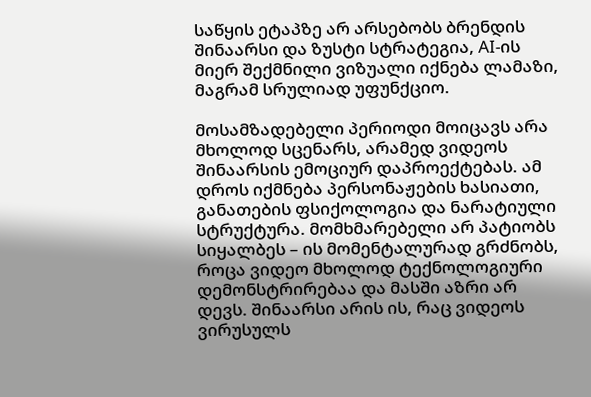საწყის ეტაპზე არ არსებობს ბრენდის შინაარსი და ზუსტი სტრატეგია, AI-ის მიერ შექმნილი ვიზუალი იქნება ლამაზი, მაგრამ სრულიად უფუნქციო.

მოსამზადებელი პერიოდი მოიცავს არა მხოლოდ სცენარს, არამედ ვიდეოს შინაარსის ემოციურ დაპროექტებას. ამ დროს იქმნება პერსონაჟების ხასიათი, განათების ფსიქოლოგია და ნარატიული სტრუქტურა. მომხმარებელი არ პატიობს სიყალბეს – ის მომენტალურად გრძნობს, როცა ვიდეო მხოლოდ ტექნოლოგიური დემონსტრირებაა და მასში აზრი არ დევს. შინაარსი არის ის, რაც ვიდეოს ვირუსულს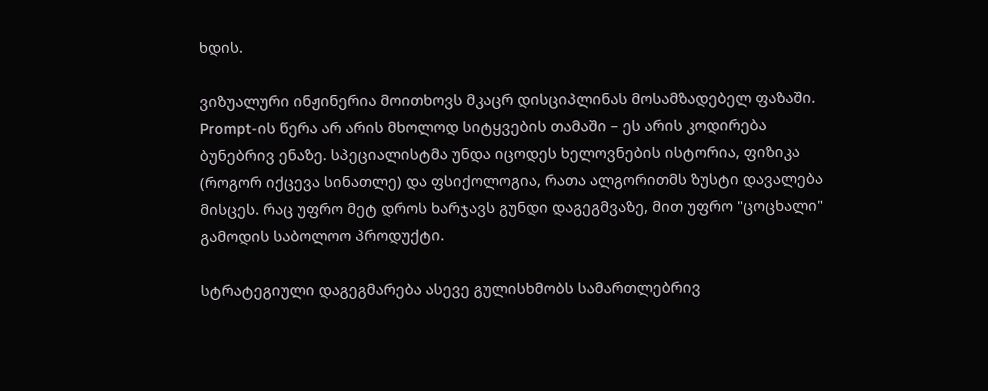ხდის.

ვიზუალური ინჟინერია მოითხოვს მკაცრ დისციპლინას მოსამზადებელ ფაზაში. Prompt-ის წერა არ არის მხოლოდ სიტყვების თამაში – ეს არის კოდირება ბუნებრივ ენაზე. სპეციალისტმა უნდა იცოდეს ხელოვნების ისტორია, ფიზიკა (როგორ იქცევა სინათლე) და ფსიქოლოგია, რათა ალგორითმს ზუსტი დავალება მისცეს. რაც უფრო მეტ დროს ხარჯავს გუნდი დაგეგმვაზე, მით უფრო "ცოცხალი" გამოდის საბოლოო პროდუქტი.

სტრატეგიული დაგეგმარება ასევე გულისხმობს სამართლებრივ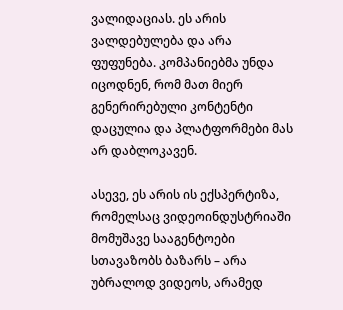ვალიდაციას. ეს არის ვალდებულება და არა ფუფუნება. კომპანიებმა უნდა იცოდნენ, რომ მათ მიერ გენერირებული კონტენტი დაცულია და პლატფორმები მას არ დაბლოკავენ.

ასევე, ეს არის ის ექსპერტიზა, რომელსაც ვიდეოინდუსტრიაში მომუშავე სააგენტოები სთავაზობს ბაზარს – არა უბრალოდ ვიდეოს, არამედ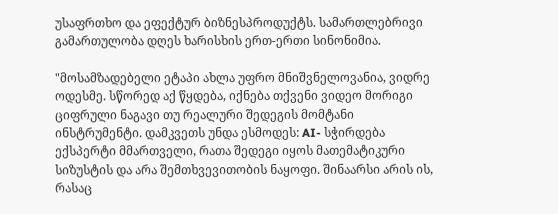უსაფრთხო და ეფექტურ ბიზნესპროდუქტს. სამართლებრივი გამართულობა დღეს ხარისხის ერთ-ერთი სინონიმია.

"მოსამზადებელი ეტაპი ახლა უფრო მნიშვნელოვანია, ვიდრე ოდესმე. სწორედ აქ წყდება, იქნება თქვენი ვიდეო მორიგი ციფრული ნაგავი თუ რეალური შედეგის მომტანი ინსტრუმენტი. დამკვეთს უნდა ესმოდეს: AI- სჭირდება ექსპერტი მმართველი, რათა შედეგი იყოს მათემატიკური სიზუსტის და არა შემთხვევითობის ნაყოფი. შინაარსი არის ის, რასაც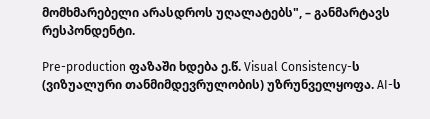მომხმარებელი არასდროს უღალატებს", – განმარტავს რესპონდენტი.

Pre-production ფაზაში ხდება ე.წ. Visual Consistency-ს (ვიზუალური თანმიმდევრულობის) უზრუნველყოფა. AI-ს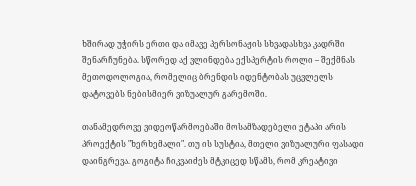ხშირად უჭირს ერთი და იმავე პერსონაჟის სხვადასხვა კადრში შენარჩუნება. სწორედ აქ ვლინდება ექსპერტის როლი – შექმნას მეთოდოლოგია, რომელიც ბრენდის იდენტობას უცვლელს დატოვებს ნებისმიერ ვიზუალურ გარემოში.

თანამედროვე ვიდეოწარმოებაში მოსამზადებელი ეტაპი არის პროექტის "ხერხემალი". თუ ის სუსტია, მთელი ვიზუალური ფასადი დაინგრევა. გოგიტა ჩიკვაიძეს მტკიცედ სწამს, რომ კრეატივი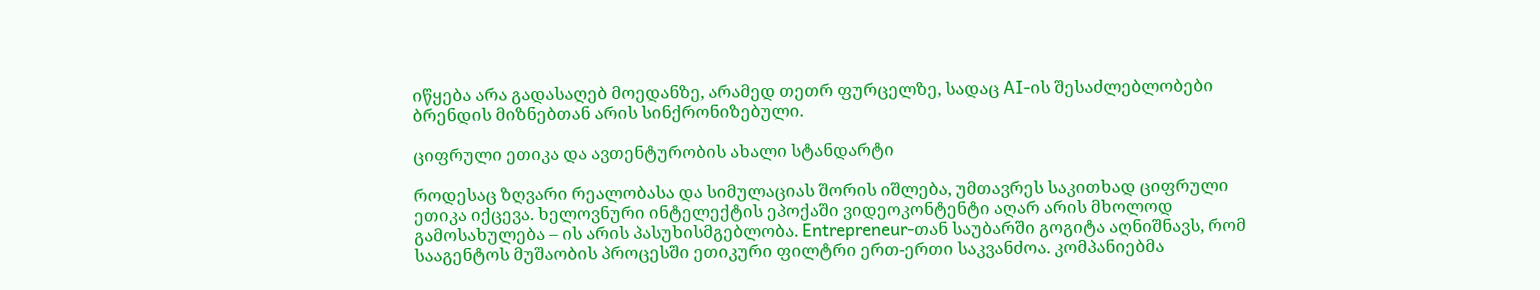იწყება არა გადასაღებ მოედანზე, არამედ თეთრ ფურცელზე, სადაც AI-ის შესაძლებლობები ბრენდის მიზნებთან არის სინქრონიზებული.

ციფრული ეთიკა და ავთენტურობის ახალი სტანდარტი

როდესაც ზღვარი რეალობასა და სიმულაციას შორის იშლება, უმთავრეს საკითხად ციფრული ეთიკა იქცევა. ხელოვნური ინტელექტის ეპოქაში ვიდეოკონტენტი აღარ არის მხოლოდ გამოსახულება – ის არის პასუხისმგებლობა. Entrepreneur-თან საუბარში გოგიტა აღნიშნავს, რომ სააგენტოს მუშაობის პროცესში ეთიკური ფილტრი ერთ-ერთი საკვანძოა. კომპანიებმა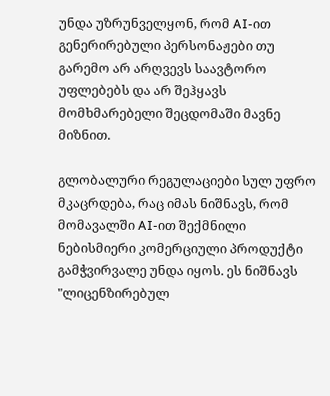უნდა უზრუნველყონ, რომ AI-ით გენერირებული პერსონაჟები თუ გარემო არ არღვევს საავტორო უფლებებს და არ შეჰყავს მომხმარებელი შეცდომაში მავნე მიზნით.

გლობალური რეგულაციები სულ უფრო მკაცრდება, რაც იმას ნიშნავს, რომ მომავალში AI-ით შექმნილი ნებისმიერი კომერციული პროდუქტი გამჭვირვალე უნდა იყოს. ეს ნიშნავს "ლიცენზირებულ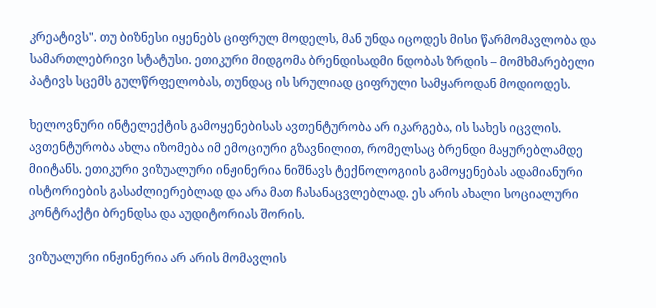კრეატივს". თუ ბიზნესი იყენებს ციფრულ მოდელს, მან უნდა იცოდეს მისი წარმომავლობა და სამართლებრივი სტატუსი. ეთიკური მიდგომა ბრენდისადმი ნდობას ზრდის – მომხმარებელი პატივს სცემს გულწრფელობას, თუნდაც ის სრულიად ციფრული სამყაროდან მოდიოდეს.

ხელოვნური ინტელექტის გამოყენებისას ავთენტურობა არ იკარგება, ის სახეს იცვლის. ავთენტურობა ახლა იზომება იმ ემოციური გზავნილით, რომელსაც ბრენდი მაყურებლამდე მიიტანს. ეთიკური ვიზუალური ინჟინერია ნიშნავს ტექნოლოგიის გამოყენებას ადამიანური ისტორიების გასაძლიერებლად და არა მათ ჩასანაცვლებლად. ეს არის ახალი სოციალური კონტრაქტი ბრენდსა და აუდიტორიას შორის.

ვიზუალური ინჟინერია არ არის მომავლის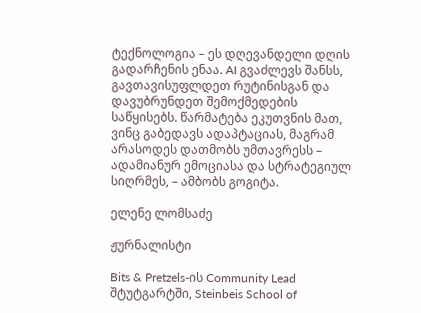ტექნოლოგია – ეს დღევანდელი დღის გადარჩენის ენაა. AI გვაძლევს შანსს, გავთავისუფლდეთ რუტინისგან და დავუბრუნდეთ შემოქმედების საწყისებს. წარმატება ეკუთვნის მათ, ვინც გაბედავს ადაპტაციას, მაგრამ არასოდეს დათმობს უმთავრესს – ადამიანურ ემოციასა და სტრატეგიულ სიღრმეს, – ამბობს გოგიტა.

ელენე ლომსაძე

ჟურნალისტი

Bits & Pretzels-ის Community Lead შტუტგარტში, Steinbeis School of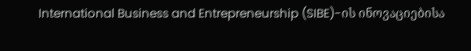International Business and Entrepreneurship (SIBE)-ის ინოვაციებისა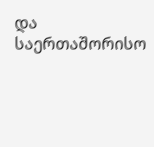და საერთაშორისო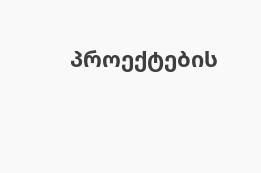პროექტების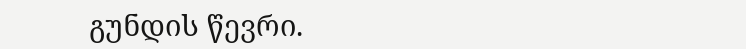გუნდის წევრი.